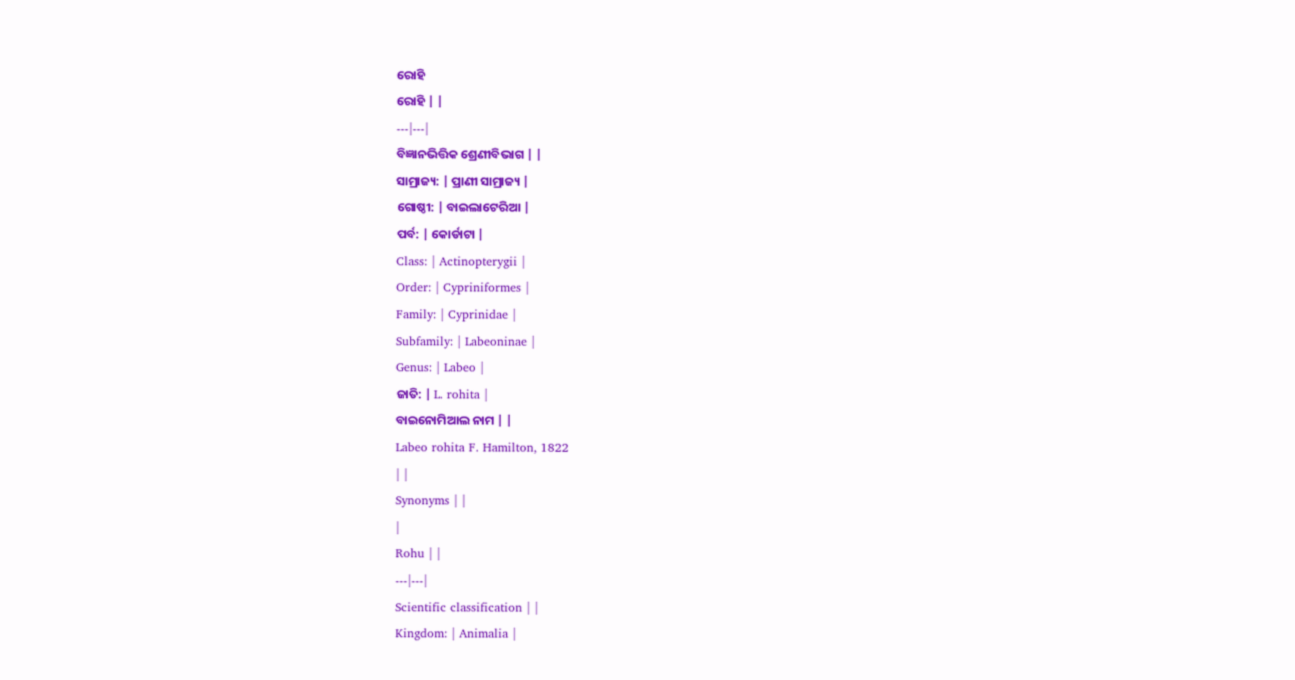ରୋହି
ରୋହି | |
---|---|
ବିଜ୍ଞାନଭିତ୍ତିକ ଶ୍ରେଣୀବିଭାଗ | |
ସାମ୍ରାଜ୍ୟ: | ପ୍ରାଣୀ ସାମ୍ରାଜ୍ୟ |
ଗୋଷ୍ଠୀ: | ବାଇଲାଟେରିଆ |
ପର୍ବ: | କୋର୍ଡାଟା |
Class: | Actinopterygii |
Order: | Cypriniformes |
Family: | Cyprinidae |
Subfamily: | Labeoninae |
Genus: | Labeo |
ଜାତି: | L. rohita |
ବାଇନୋମିଆଲ ନାମ | |
Labeo rohita F. Hamilton, 1822
| |
Synonyms | |
|
Rohu | |
---|---|
Scientific classification | |
Kingdom: | Animalia |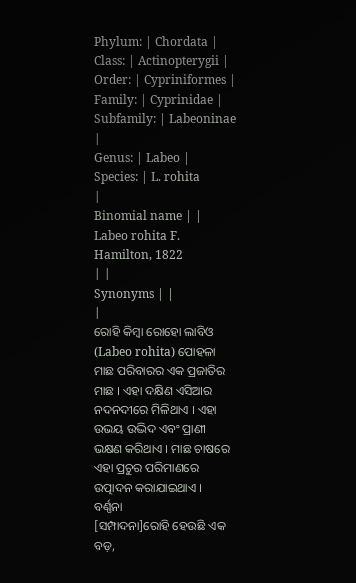Phylum: | Chordata |
Class: | Actinopterygii |
Order: | Cypriniformes |
Family: | Cyprinidae |
Subfamily: | Labeoninae |
Genus: | Labeo |
Species: | L. rohita
|
Binomial name | |
Labeo rohita F. Hamilton, 1822
| |
Synonyms | |
|
ରୋହି କିମ୍ବା ରୋହୋ ଲାବିଓ (Labeo rohita) ପୋହଳା ମାଛ ପରିବାରର ଏକ ପ୍ରଜାତିର ମାଛ । ଏହା ଦକ୍ଷିଣ ଏସିଆର ନଦନଦୀରେ ମିଳିଥାଏ । ଏହା ଉଭୟ ଉଦ୍ଭିଦ ଏବଂ ପ୍ରାଣୀ ଭକ୍ଷଣ କରିଥାଏ । ମାଛ ଚାଷରେ ଏହା ପ୍ରଚୁର ପରିମାଣରେ ଉତ୍ପାଦନ କରାଯାଇଥାଏ ।
ବର୍ଣ୍ଣନା
[ସମ୍ପାଦନା]ରୋହି ହେଉଛି ଏକ ବଡ଼,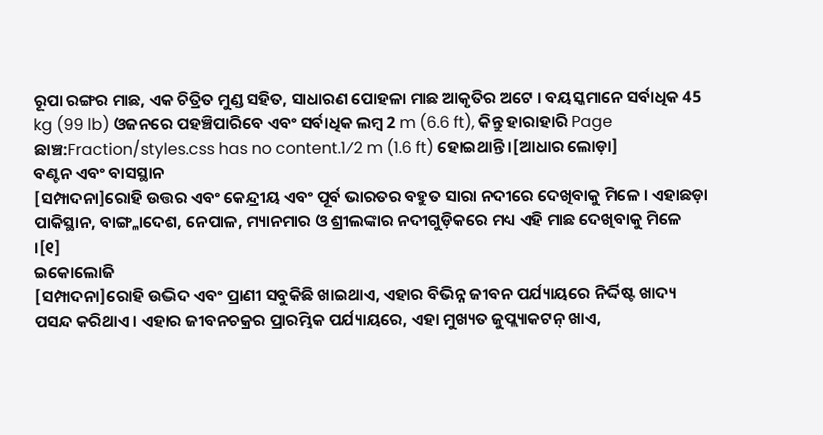ରୂପା ରଙ୍ଗର ମାଛ, ଏକ ଚିତ୍ରିତ ମୁଣ୍ଡ ସହିତ, ସାଧାରଣ ପୋହଳା ମାଛ ଆକୃତିର ଅଟେ । ବୟସ୍କମାନେ ସର୍ବାଧିକ 45 kg (99 lb) ଓଜନରେ ପହଞ୍ଚିପାରିବେ ଏବଂ ସର୍ବାଧିକ ଲମ୍ବ 2 m (6.6 ft), କିନ୍ତୁ ହାରାହାରି Page ଛାଞ୍ଚ:Fraction/styles.css has no content.1⁄2 m (1.6 ft) ହୋଇଥାନ୍ତି ।[ଆଧାର ଲୋଡ଼ା]
ବଣ୍ଟନ ଏବଂ ବାସସ୍ଥାନ
[ସମ୍ପାଦନା]ରୋହି ଉତ୍ତର ଏବଂ କେନ୍ଦ୍ରୀୟ ଏବଂ ପୂର୍ବ ଭାରତର ବହୁତ ସାରା ନଦୀରେ ଦେଖିବାକୁ ମିଳେ । ଏହାଛଡ଼ା ପାକିସ୍ଥାନ, ବାଙ୍ଗ୍ଳାଦେଶ, ନେପାଳ, ମ୍ୟାନମାର ଓ ଶ୍ରୀଲଙ୍କାର ନଦୀଗୁଡ଼ିକରେ ମଧ୍ୟ ଏହି ମାଛ ଦେଖିବାକୁ ମିଳେ ।[୧]
ଇକୋଲୋଜି
[ସମ୍ପାଦନା]ରୋହି ଉଦ୍ଭିଦ ଏବଂ ପ୍ରାଣୀ ସବୁକିଛି ଖାଇଥାଏ, ଏହାର ବିଭିନ୍ନ ଜୀବନ ପର୍ଯ୍ୟାୟରେ ନିର୍ଦ୍ଦିଷ୍ଟ ଖାଦ୍ୟ ପସନ୍ଦ କରିଥାଏ । ଏହାର ଜୀବନଚକ୍ରର ପ୍ରାରମ୍ଭିକ ପର୍ଯ୍ୟାୟରେ, ଏହା ମୁଖ୍ୟତ ଜୁପ୍ଲ୍ୟାକଟନ୍ ଖାଏ,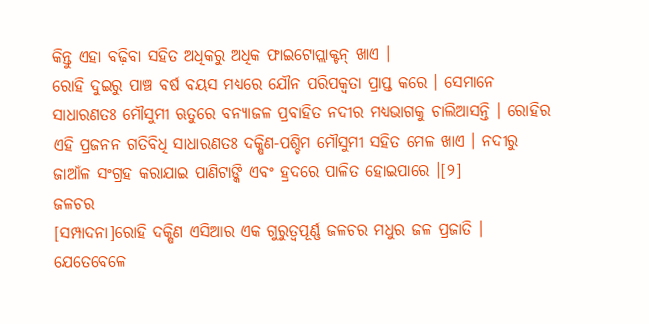କିନ୍ତୁ ଏହା ବଢ଼ିବା ସହିତ ଅଧିକରୁ ଅଧିକ ଫାଇଟୋପ୍ଲାକ୍ଟନ୍ ଖାଏ ।
ରୋହି ଦୁଇରୁ ପାଞ୍ଚ ବର୍ଷ ବୟସ ମଧ୍ୟରେ ଯୌନ ପରିପକ୍ୱତା ପ୍ରାପ୍ତ କରେ । ସେମାନେ ସାଧାରଣତଃ ମୌସୁମୀ ଋତୁରେ ବନ୍ୟାଜଳ ପ୍ରବାହିତ ନଦୀର ମଧ୍ୟଭାଗକୁ ଚାଲିଆସନ୍ତି । ରୋହିର ଏହି ପ୍ରଜନନ ଗତିବିଧି ସାଧାରଣତଃ ଦକ୍ଷିଣ-ପଶ୍ଚିମ ମୌସୁମୀ ସହିତ ମେଳ ଖାଏ । ନଦୀରୁ ଜାଆଁଳ ସଂଗ୍ରହ କରାଯାଇ ପାଣିଟାଙ୍କି ଏବଂ ହ୍ରଦରେ ପାଳିତ ହୋଇପାରେ ।[୨]
ଜଳଚର
[ସମ୍ପାଦନା]ରୋହି ଦକ୍ଷିଣ ଏସିଆର ଏକ ଗୁରୁତ୍ୱପୂର୍ଣ୍ଣ ଜଳଚର ମଧୁର ଜଳ ପ୍ରଜାତି । ଯେତେବେଳେ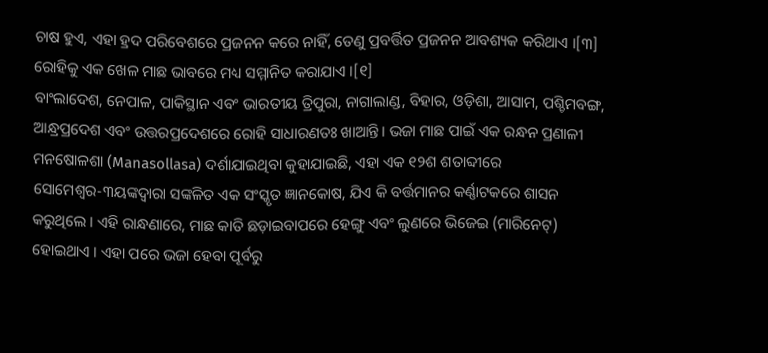ଚାଷ ହୁଏ, ଏହା ହ୍ରଦ ପରିବେଶରେ ପ୍ରଜନନ କରେ ନାହିଁ, ତେଣୁ ପ୍ରବର୍ତ୍ତିତ ପ୍ରଜନନ ଆବଶ୍ୟକ କରିଥାଏ ।[୩] ରୋହିକୁ ଏକ ଖେଳ ମାଛ ଭାବରେ ମଧ୍ୟ ସମ୍ମାନିତ କରାଯାଏ ।[୧]
ବାଂଲାଦେଶ, ନେପାଳ, ପାକିସ୍ଥାନ ଏବଂ ଭାରତୀୟ ତ୍ରିପୁରା, ନାଗାଲାଣ୍ଡ, ବିହାର, ଓଡ଼ିଶା, ଆସାମ, ପଶ୍ଚିମବଙ୍ଗ, ଆନ୍ଧ୍ରପ୍ରଦେଶ ଏବଂ ଉତ୍ତରପ୍ରଦେଶରେ ରୋହି ସାଧାରଣତଃ ଖାଆନ୍ତି। ଭଜା ମାଛ ପାଇଁ ଏକ ରନ୍ଧନ ପ୍ରଣାଳୀ ମନଷୋଳଶା (Manasollasa) ଦର୍ଶାଯାଇଥିବା କୁହାଯାଇଛି, ଏହା ଏକ ୧୨ଶ ଶତାବ୍ଦୀରେ ସୋମେଶ୍ୱର-୩ୟଙ୍କଦ୍ୱାରା ସଙ୍କଳିତ ଏକ ସଂସ୍କୃତ ଜ୍ଞାନକୋଷ, ଯିଏ କି ବର୍ତ୍ତମାନର କର୍ଣ୍ଣାଟକରେ ଶାସନ କରୁଥିଲେ । ଏହି ରାନ୍ଧଣାରେ, ମାଛ କାତି ଛଡ଼ାଇବାପରେ ହେଙ୍ଗୁ ଏବଂ ଲୁଣରେ ଭିଜେଇ (ମାରିନେଟ୍) ହୋଇଥାଏ । ଏହା ପରେ ଭଜା ହେବା ପୂର୍ବରୁ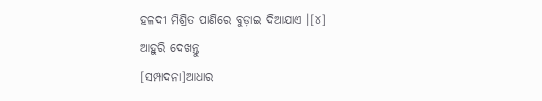ହଳଦୀ ମିଶ୍ରିତ ପାଣିରେ ବୁଡ଼ାଇ ଦିଆଯାଏ ।[୪]
ଆହୁରି ଦେଖନ୍ତୁ
[ସମ୍ପାଦନା]ଆଧାର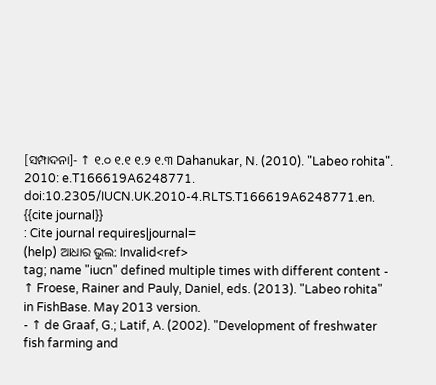[ସମ୍ପାଦନା]- ↑ ୧.୦ ୧.୧ ୧.୨ ୧.୩ Dahanukar, N. (2010). "Labeo rohita". 2010: e.T166619A6248771. doi:10.2305/IUCN.UK.2010-4.RLTS.T166619A6248771.en.
{{cite journal}}
: Cite journal requires|journal=
(help) ଆଧାର ଭୁଲ: Invalid<ref>
tag; name "iucn" defined multiple times with different content - ↑ Froese, Rainer and Pauly, Daniel, eds. (2013). "Labeo rohita" in FishBase. May 2013 version.
- ↑ de Graaf, G.; Latif, A. (2002). "Development of freshwater fish farming and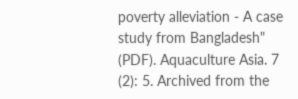poverty alleviation - A case study from Bangladesh" (PDF). Aquaculture Asia. 7 (2): 5. Archived from the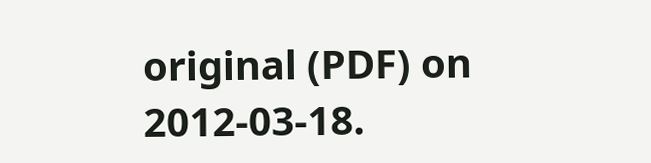original (PDF) on 2012-03-18.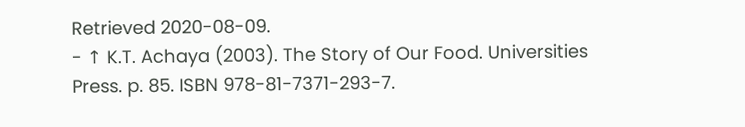Retrieved 2020-08-09.
- ↑ K.T. Achaya (2003). The Story of Our Food. Universities Press. p. 85. ISBN 978-81-7371-293-7.